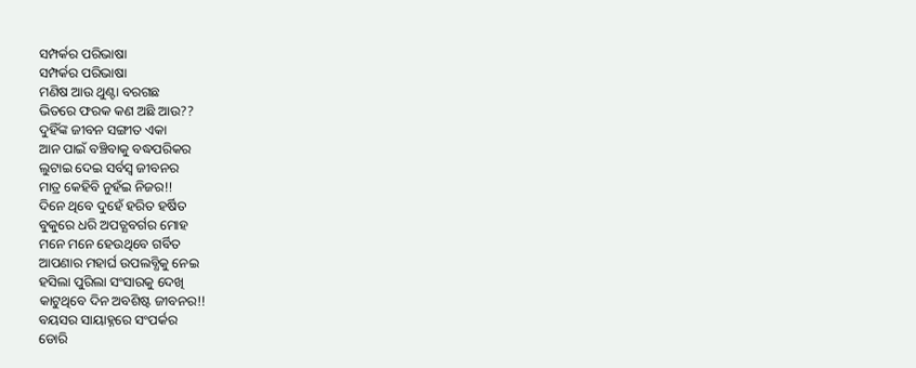ସମ୍ପର୍କର ପରିଭାଷା
ସମ୍ପର୍କର ପରିଭାଷା
ମଣିଷ ଆଉ ଥୁଣ୍ଟା ବରଗଛ
ଭିତରେ ଫରକ କଣ ଅଛି ଆଉ??
ଦୁହିଁଙ୍କ ଜୀବନ ସଙ୍ଗୀତ ଏକା
ଆନ ପାଇଁ ବଞ୍ଚିବାକୁ ବଦ୍ଧପରିକର
ଲୁଟାଇ ଦେଇ ସର୍ବସ୍ବ ଜୀବନର
ମାତ୍ର କେହିବି ନୁହଁଇ ନିଜର!!
ଦିନେ ଥିବେ ଦୁହେଁ ହରିତ ହର୍ଷିତ
ବୁକୁରେ ଧରି ଅପତ୍ଯବର୍ଗର ମୋହ
ମନେ ମନେ ହେଉଥିବେ ଗର୍ବିତ
ଆପଣାର ମହାର୍ଘ ଉପଲବ୍ଧିକୁ ନେଇ
ହସିଲା ପୁରିଲା ସଂସାରକୁ ଦେଖି
କାଟୁଥିବେ ଦିନ ଅବଶିଷ୍ଟ ଜୀବନର!!
ବୟସର ସାୟାହ୍ନରେ ସଂପର୍କର
ଡୋରି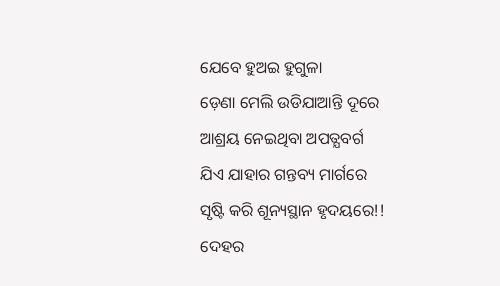ଯେବେ ହୁଅଇ ହୁଗୁଳା
ଡ଼େଣା ମେଲି ଉଡିଯାଆନ୍ତି ଦୂରେ
ଆଶ୍ରୟ ନେଇଥିବା ଅପତ୍ଯବର୍ଗ
ଯିଏ ଯାହାର ଗନ୍ତବ୍ୟ ମାର୍ଗରେ
ସୃଷ୍ଟି କରି ଶୂନ୍ୟସ୍ଥାନ ହୃଦୟରେ!!
ଦେହର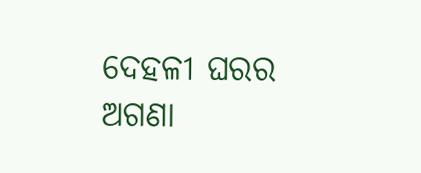ଦେହଳୀ ଘରର ଅଗଣା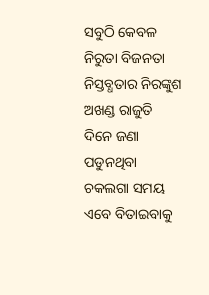ସବୁଠି କେବଳ ନିରୁତା ବିଜନତା
ନିସ୍ତବ୍ଧତାର ନିରଙ୍କୁଶ ଅଖଣ୍ଡ ରାଜୁତି
ଦିନେ ଜଣା ପଡୁନଥିବା ଚକଲଗା ସମୟ
ଏବେ ବିତାଇବାକୁ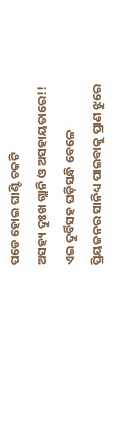ପଡେ ହୋଇ ଘାଣ୍ଟି ଚକଟି
ଅସହ୍ୟ ଦୁଃଖ ଗ୍ଲାନି ଓ ଅସହାୟତାରେ!!
ଏଇ ଦୁର୍ବିସହ ଘଡ଼ିସନ୍ଧି ବେଳେ
ପ୍ରିୟଜନର ସାନିଧ୍ୟ ପାଇବାକୁ ପ୍ରାଣ ଝୁରେ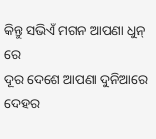କିନ୍ତୁ ସଭିଏଁ ମଗନ ଆପଣା ଧୁନ୍ ରେ
ଦୂର ଦେଶେ ଆପଣା ଦୁନିଆରେ
ଦେହର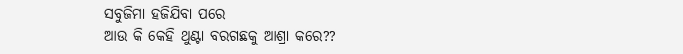ସବୁଜିମା ହଜିଯିବା ପରେ
ଆଉ କି କେହି ଥୁଣ୍ଟା ବରଗଛକୁ ଆଶ୍ରା କରେ??